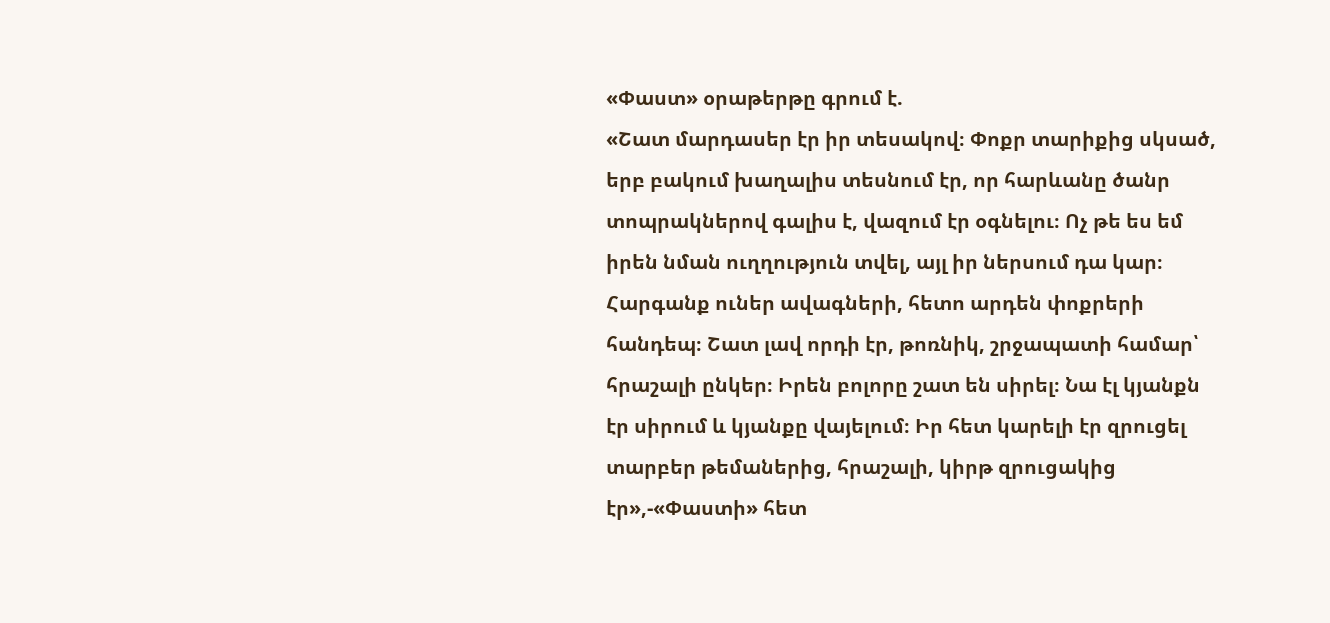«Փաստ» օրաթերթը գրում է.
«Շատ մարդասեր էր իր տեսակով։ Փոքր տարիքից սկսած, երբ բակում խաղալիս տեսնում էր, որ հարևանը ծանր տոպրակներով գալիս է, վազում էր օգնելու։ Ոչ թե ես եմ իրեն նման ուղղություն տվել, այլ իր ներսում դա կար։ Հարգանք ուներ ավագների, հետո արդեն փոքրերի հանդեպ։ Շատ լավ որդի էր, թոռնիկ, շրջապատի համար՝ հրաշալի ընկեր։ Իրեն բոլորը շատ են սիրել։ Նա էլ կյանքն էր սիրում և կյանքը վայելում։ Իր հետ կարելի էր զրուցել տարբեր թեմաներից, հրաշալի, կիրթ զրուցակից էր»,-«Փաստի» հետ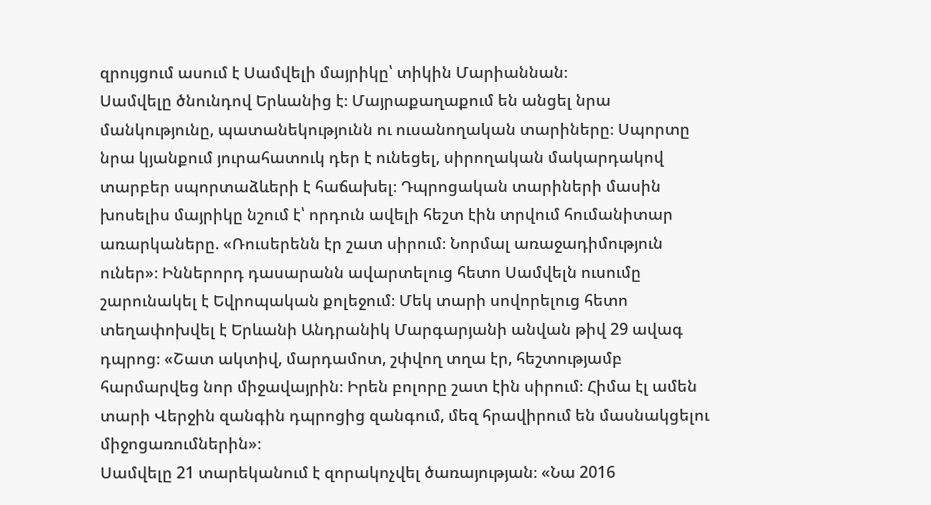զրույցում ասում է Սամվելի մայրիկը՝ տիկին Մարիաննան։
Սամվելը ծնունդով Երևանից է։ Մայրաքաղաքում են անցել նրա մանկությունը, պատանեկությունն ու ուսանողական տարիները։ Սպորտը նրա կյանքում յուրահատուկ դեր է ունեցել, սիրողական մակարդակով տարբեր սպորտաձևերի է հաճախել։ Դպրոցական տարիների մասին խոսելիս մայրիկը նշում է՝ որդուն ավելի հեշտ էին տրվում հումանիտար առարկաները. «Ռուսերենն էր շատ սիրում։ Նորմալ առաջադիմություն ուներ»։ Իններորդ դասարանն ավարտելուց հետո Սամվելն ուսումը շարունակել է Եվրոպական քոլեջում։ Մեկ տարի սովորելուց հետո տեղափոխվել է Երևանի Անդրանիկ Մարգարյանի անվան թիվ 29 ավագ դպրոց։ «Շատ ակտիվ, մարդամոտ, շփվող տղա էր, հեշտությամբ հարմարվեց նոր միջավայրին։ Իրեն բոլորը շատ էին սիրում։ Հիմա էլ ամեն տարի Վերջին զանգին դպրոցից զանգում, մեզ հրավիրում են մասնակցելու միջոցառումներին»։
Սամվելը 21 տարեկանում է զորակոչվել ծառայության։ «Նա 2016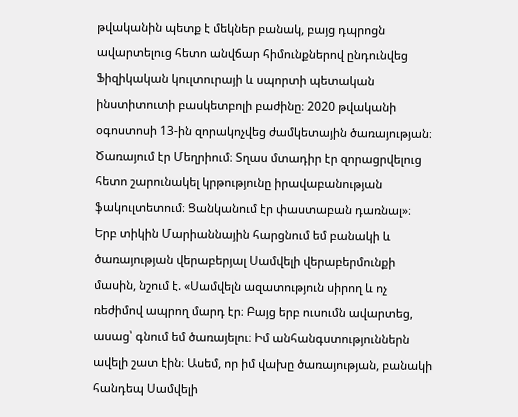թվականին պետք է մեկներ բանակ, բայց դպրոցն ավարտելուց հետո անվճար հիմունքներով ընդունվեց Ֆիզիկական կուլտուրայի և սպորտի պետական ինստիտուտի բասկետբոլի բաժինը։ 2020 թվականի օգոստոսի 13-ին զորակոչվեց ժամկետային ծառայության։ Ծառայում էր Մեղրիում։ Տղաս մտադիր էր զորացրվելուց հետո շարունակել կրթությունը իրավաբանության ֆակուլտետում։ Ցանկանում էր փաստաբան դառնալ»։
Երբ տիկին Մարիաննային հարցնում եմ բանակի և ծառայության վերաբերյալ Սամվելի վերաբերմունքի մասին, նշում է. «Սամվելն ազատություն սիրող և ոչ ռեժիմով ապրող մարդ էր։ Բայց երբ ուսումն ավարտեց, ասաց՝ գնում եմ ծառայելու։ Իմ անհանգստություններն ավելի շատ էին։ Ասեմ, որ իմ վախը ծառայության, բանակի հանդեպ Սամվելի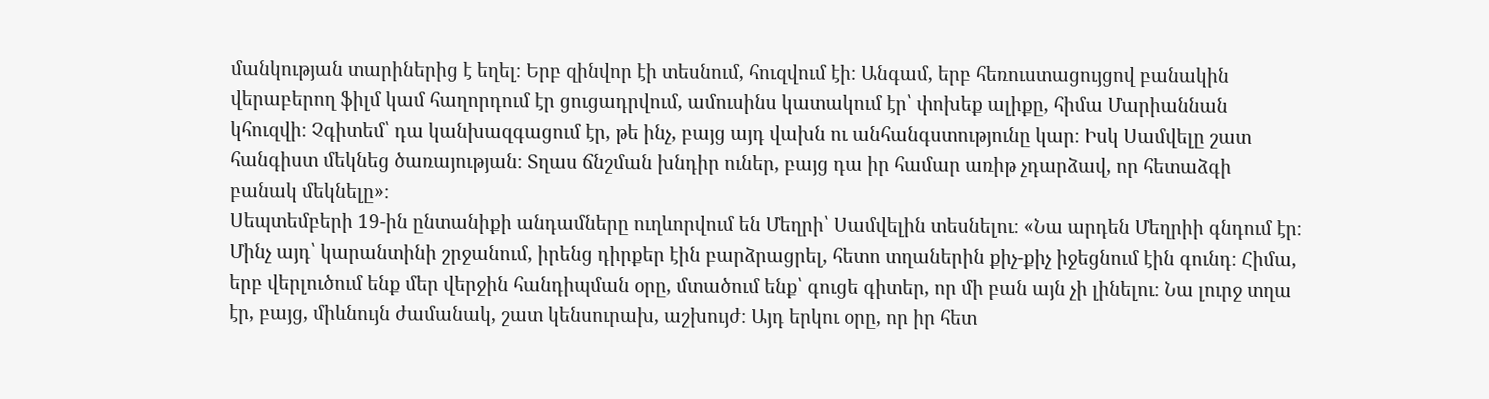մանկության տարիներից է եղել։ Երբ զինվոր էի տեսնում, հուզվում էի։ Անգամ, երբ հեռուստացույցով բանակին վերաբերող ֆիլմ կամ հաղորդում էր ցուցադրվում, ամուսինս կատակում էր՝ փոխեք ալիքը, հիմա Մարիաննան կհուզվի։ Չգիտեմ՝ դա կանխազգացում էր, թե ինչ, բայց այդ վախն ու անհանգստությունը կար։ Իսկ Սամվելը շատ հանգիստ մեկնեց ծառայության։ Տղաս ճնշման խնդիր ուներ, բայց դա իր համար առիթ չդարձավ, որ հետաձգի բանակ մեկնելը»։
Սեպտեմբերի 19-ին ընտանիքի անդամները ուղևորվում են Մեղրի՝ Սամվելին տեսնելու։ «Նա արդեն Մեղրիի գնդում էր։ Մինչ այդ՝ կարանտինի շրջանում, իրենց դիրքեր էին բարձրացրել, հետո տղաներին քիչ-քիչ իջեցնում էին գունդ։ Հիմա, երբ վերլուծում ենք մեր վերջին հանդիպման օրը, մտածում ենք՝ գուցե գիտեր, որ մի բան այն չի լինելու։ Նա լուրջ տղա էր, բայց, միևնույն ժամանակ, շատ կենսուրախ, աշխույժ։ Այդ երկու օրը, որ իր հետ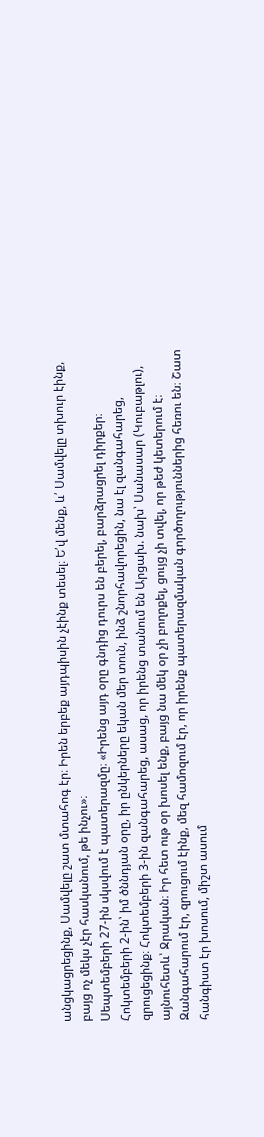անցկացրեցինք, Սամվելը շատ մտահոգ էր։ Իրեն երբեք այդպիսին չէինք տեսել։ Ե՛վ մենք, և՛ Սամվելը տխուր էինք, բայց ոչ մեկս չէր հասկանում, թե ինչու»։
Սեպտեմբերի 27-ին սկսվում է պատերազմը։ «Իրենց այդ օրը գնդից դուրս են բերել, բարձրացրել դիրքեր։ Հոկտեմբերի 2-ին՝ իմ ծննդյան օրը, իր ընկերները եկան մեր տուն, ինձ շնորհավորեցին, նա էլ զանգահարեց, զրուցեցինք։ Հոկտեմբերի 3-ին զանգահարեց, ասաց, որ իրենց տանում են Արցախ. նախ՝ Սանասար (Կուբաթլու), այնուհետև՝ Ջրական։ Իր հետ ութ օր խոսել ենք, բայց նա մեկ օր չի բողոքել, ցույց չի տվել, որ թեժ կետերում է։ Զանգահարում էր, զրուցում էինք, մեզ համոզում էր, որ իրենք պատերազմական գործողություններից հեռու են։ Շատ հանգիստ էր խոսում, միշտ ասում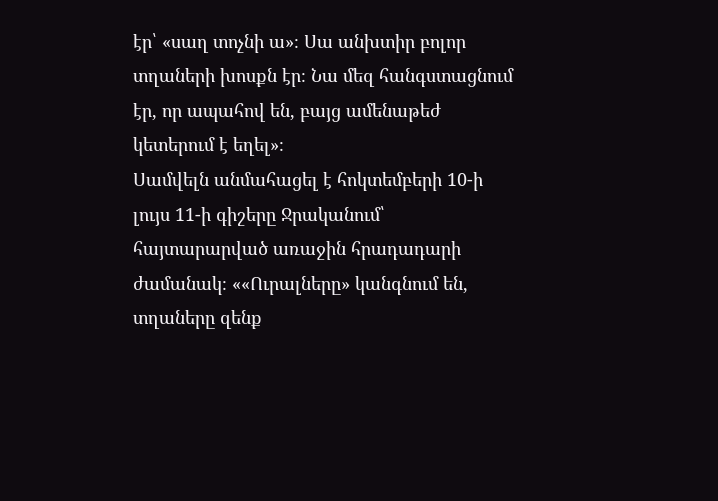էր՝ «սաղ տոչնի ա»։ Սա անխտիր բոլոր տղաների խոսքն էր։ Նա մեզ հանգստացնում էր, որ ապահով են, բայց ամենաթեժ կետերում է եղել»։
Սամվելն անմահացել է հոկտեմբերի 10-ի լույս 11-ի գիշերը Ջրականում՝ հայտարարված առաջին հրադադարի ժամանակ։ ««Ուրալները» կանգնում են, տղաները զենք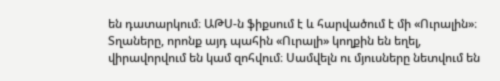են դատարկում։ ԱԹՍ-ն ֆիքսում է և հարվածում է մի «Ուրալին»։ Տղաները, որոնք այդ պահին «Ուրալի» կողքին են եղել, վիրավորվում են կամ զոհվում։ Սամվելն ու մյուսները նետվում են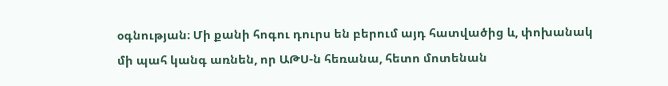օգնության։ Մի քանի հոգու դուրս են բերում այդ հատվածից և, փոխանակ մի պահ կանգ առնեն, որ ԱԹՍ-ն հեռանա, հետո մոտենան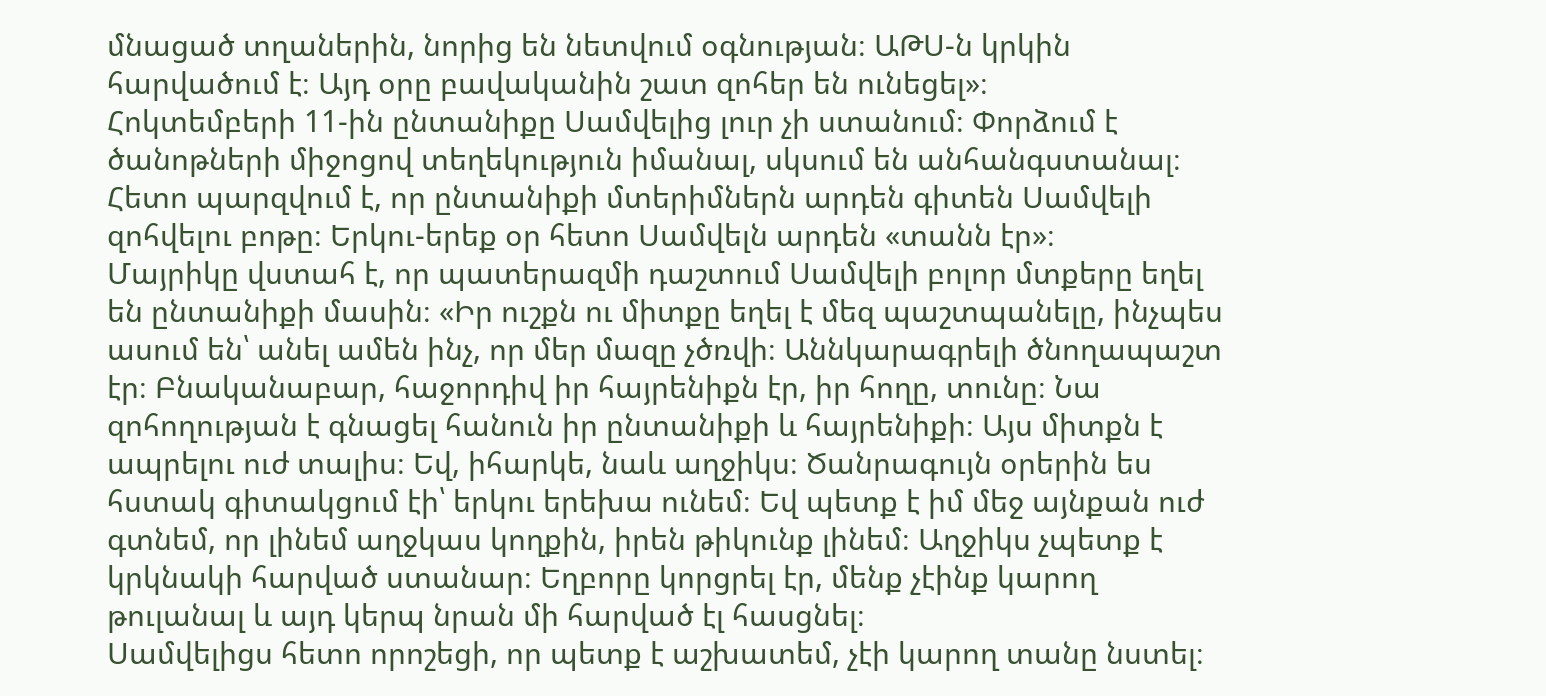մնացած տղաներին, նորից են նետվում օգնության։ ԱԹՍ-ն կրկին հարվածում է։ Այդ օրը բավականին շատ զոհեր են ունեցել»։
Հոկտեմբերի 11-ին ընտանիքը Սամվելից լուր չի ստանում։ Փորձում է ծանոթների միջոցով տեղեկություն իմանալ, սկսում են անհանգստանալ։ Հետո պարզվում է, որ ընտանիքի մտերիմներն արդեն գիտեն Սամվելի զոհվելու բոթը։ Երկու-երեք օր հետո Սամվելն արդեն «տանն էր»։
Մայրիկը վստահ է, որ պատերազմի դաշտում Սամվելի բոլոր մտքերը եղել են ընտանիքի մասին։ «Իր ուշքն ու միտքը եղել է մեզ պաշտպանելը, ինչպես ասում են՝ անել ամեն ինչ, որ մեր մազը չծռվի։ Աննկարագրելի ծնողապաշտ էր։ Բնականաբար, հաջորդիվ իր հայրենիքն էր, իր հողը, տունը։ Նա զոհողության է գնացել հանուն իր ընտանիքի և հայրենիքի։ Այս միտքն է ապրելու ուժ տալիս։ Եվ, իհարկե, նաև աղջիկս։ Ծանրագույն օրերին ես հստակ գիտակցում էի՝ երկու երեխա ունեմ։ Եվ պետք է իմ մեջ այնքան ուժ գտնեմ, որ լինեմ աղջկաս կողքին, իրեն թիկունք լինեմ։ Աղջիկս չպետք է կրկնակի հարված ստանար։ Եղբորը կորցրել էր, մենք չէինք կարող թուլանալ և այդ կերպ նրան մի հարված էլ հասցնել։
Սամվելիցս հետո որոշեցի, որ պետք է աշխատեմ, չէի կարող տանը նստել։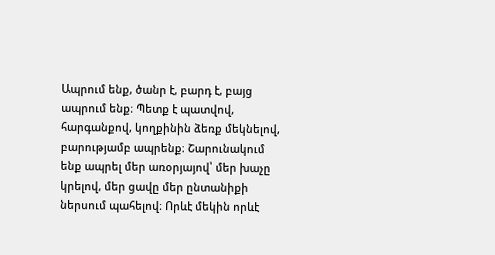Ապրում ենք, ծանր է, բարդ է, բայց ապրում ենք։ Պետք է պատվով, հարգանքով, կողքինին ձեռք մեկնելով, բարությամբ ապրենք։ Շարունակում ենք ապրել մեր առօրյայով՝ մեր խաչը կրելով, մեր ցավը մեր ընտանիքի ներսում պահելով։ Որևէ մեկին որևէ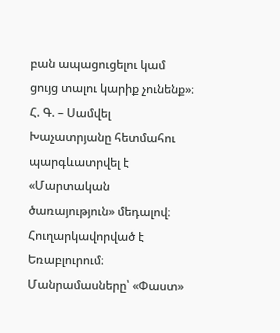բան ապացուցելու կամ ցույց տալու կարիք չունենք»։
Հ. Գ. – Սամվել Խաչատրյանը հետմահու պարգևատրվել է «Մարտական ծառայություն» մեդալով։ Հուղարկավորված է Եռաբլուրում։
Մանրամասները՝ «Փաստ»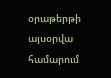օրաթերթի այսօրվա համարում